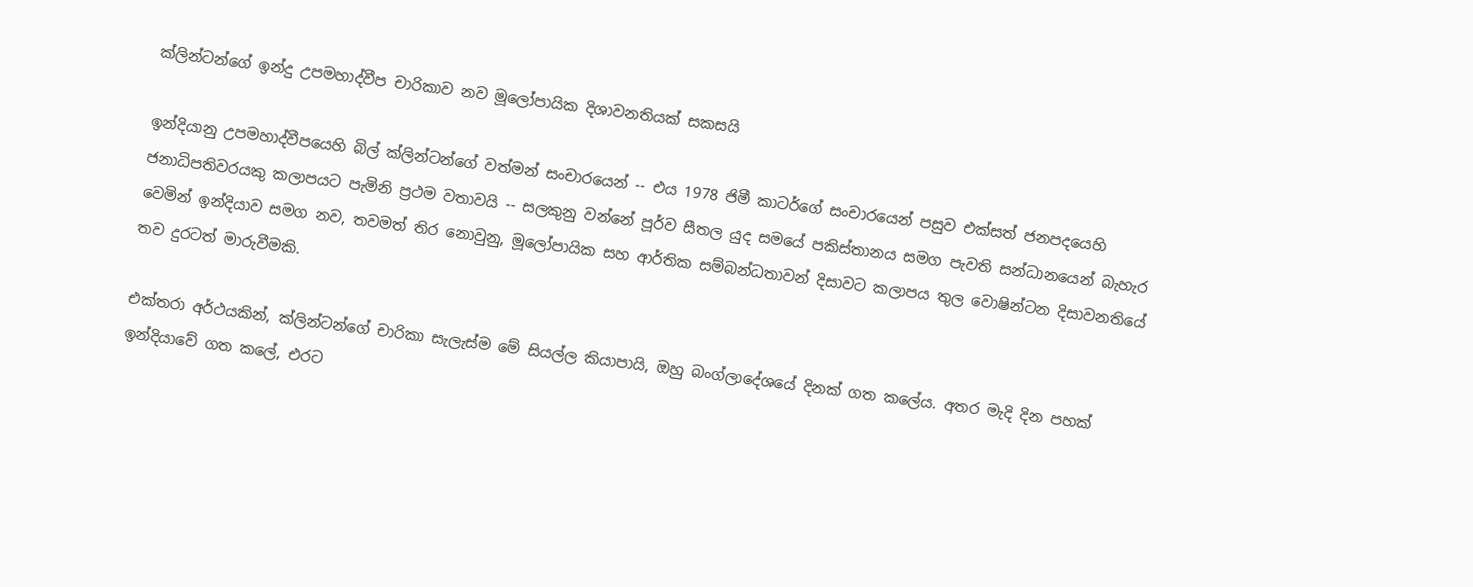ක්ලින්ටන්ගේ ඉන්දු උපමහාද්වීප චාරිකාව නව මූලෝපායික දිශාවනතියක් සකසයි

ඉන්දියානු උපමහාද්වීපයෙහි බිල් ක්ලින්ටන්ගේ වත්මන් සංචාරයෙන් -- එය 1978 ජිමී කාටර්ගේ සංචාරයෙන් පසුව එක්සත් ජනපදයෙහි ජනාධිපතිවරයකු කලාපයට පැමිනි ප්‍රථම වතාවයි -- සලකුනු වන්නේ පූර්ව සීතල යුද සමයේ පකිස්තානය සමග පැවති සන්ධානයෙන් බැහැර වෙමින් ඉන්දියාව සමග නව, තවමත් තිර නොවුනු, මූලෝපායික සහ ආර්තික සම්බන්ධතාවන් දිසාවට කලාපය තුල වොෂින්ටන දිසාවනතියේ තව දුරටත් මාරුවීමකි.

එක්තරා අර්ථයකින්, ක්ලින්ටන්ගේ චාරිකා සැලැස්ම මේ සියල්ල කියාපායි, ඔහු බංග්ලාදේශයේ දිනක් ගත කලේය. අතර මැදි දින පහක් ඉන්දියාවේ ගත කලේ, එරට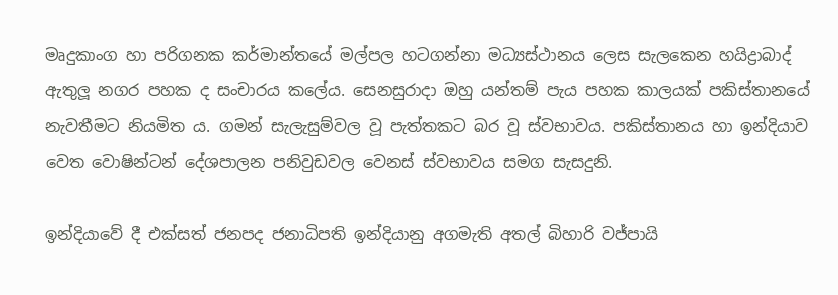මෘදුකාංග හා පරිගනක කර්මාන්තයේ මල්පල හටගන්නා මධ්‍යස්ථානය ලෙස සැලකෙන හයිද්‍රාබාද් ඇතුලූ නගර පහක ද සංචාරය කලේය. සෙනසුරාදා ඔහු යන්තම් පැය පහක කාලයක් පකිස්තානයේ නැවතීමට නියමිත ය. ගමන් සැලැසුම්වල වූ පැත්තකට බර වූ ස්වභාවය. පකිස්තානය හා ඉන්දියාව වෙත වොෂින්ටන් දේශපාලන පනිවුඩවල වෙනස් ස්වභාවය සමග සැසදුනි.

ඉන්දියාවේ දී එක්සත් ජනපද ජනාධිපති ඉන්දියානු අගමැති අතල් බිහාරි වජ්පායි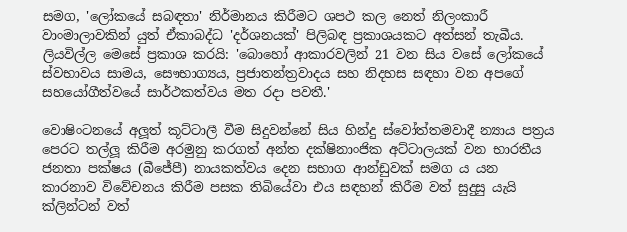සමග, 'ලෝකයේ සබඳතා' නිර්මානය කිරීමට ශපථ කල නෙත් නිලංකාරී වාංමාලාවකින් යුත් ඒකාබද්ධ 'දර්ශනයක්' පිලිබඳ ප්‍රකාශයකට අත්සන් තැබීය. ලියවිල්ල මෙසේ ප්‍රකාශ කරයි: 'බොහෝ ආකාරවලින් 21 වන සිය වසේ ලෝකයේ ස්වභාවය සාමය, සෞභාග්‍යය, ප්‍රජාතන්ත්‍රවාදය සහ නිදහස සඳහා වන අපගේ සහයෝගීත්වයේ සාර්ථකත්වය මත රදා පවතී.'

වොෂිංටනයේ අලූත් කූට්ටාලී වීම සිදුවන්නේ සිය හින්දු ස්වෝත්තමවාදී න්‍යාය පත්‍රය පෙරට තල්ලූ කිරීම අරමුනු කරගත් අන්ත දක්ෂිනාංජික අට්ටාලයක් වන භාරතීය ජනතා පක්ෂය (බීජේපී) නායකත්වය දෙන සභාග ආන්ඩුවක් සමග ය යන කාරනාව විවේචනය කිරීම පසක තිබියේවා එය සඳහන් කිරීම වත් සුදුසු යැයි ක්ලින්ටන් වත්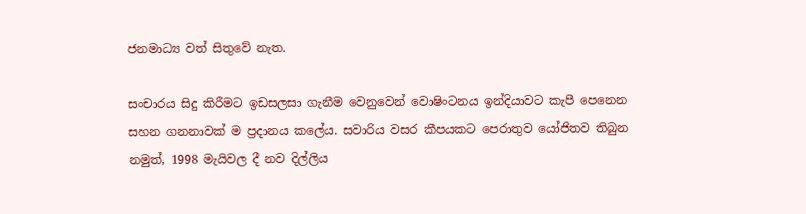ජනමාධ්‍ය වත් සිතුවේ නැත.

සංචාරය සිදු කිරීමට ඉඩසලසා ගැනීම වෙනුවෙන් වොෂිංටනය ඉන්දියාවට කැපී පෙනෙන සහන ගනනාවක් ම ප්‍රදානය කලේය. සවාරිය වසර කීපයකට පෙරාතුව යෝජිතව තිබුන නමුත්, 1998 මැයිවල දී නව දිල්ලිය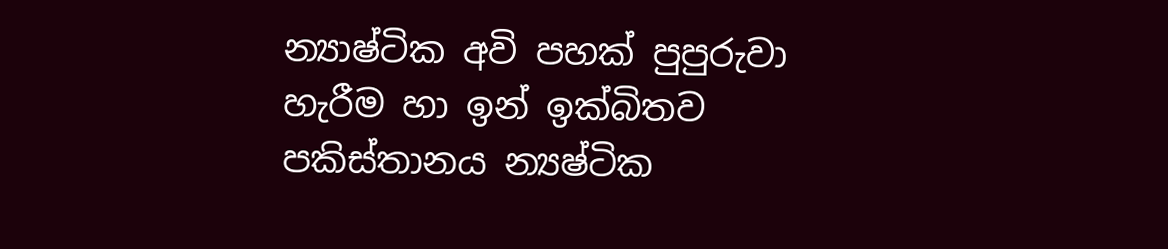න්‍යාෂ්ටික අවි පහක් පුපුරුවා හැරීම හා ඉන් ඉක්බිතව පකිස්තානය න්‍යෂ්ටික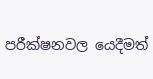පරීක්ෂනවල යෙදීමත්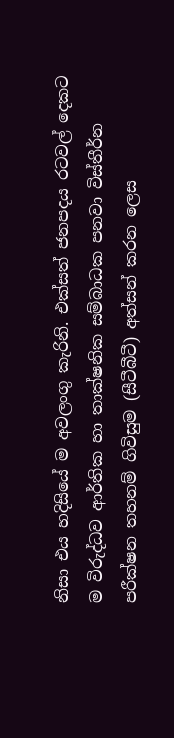නිසා එය හදිසියේ ම අවලංගු කැරිනි. එක්සත් ජනපදය රටවල් දෙකට ම විරුද්ධව ආර්තික හා තාක්ෂනික සම්බාධක පනවා විස්තීර්න පරීක්ෂන තහනම් ගිවිසුම (සීටීබීටී) අත්සන් කරන ලෙස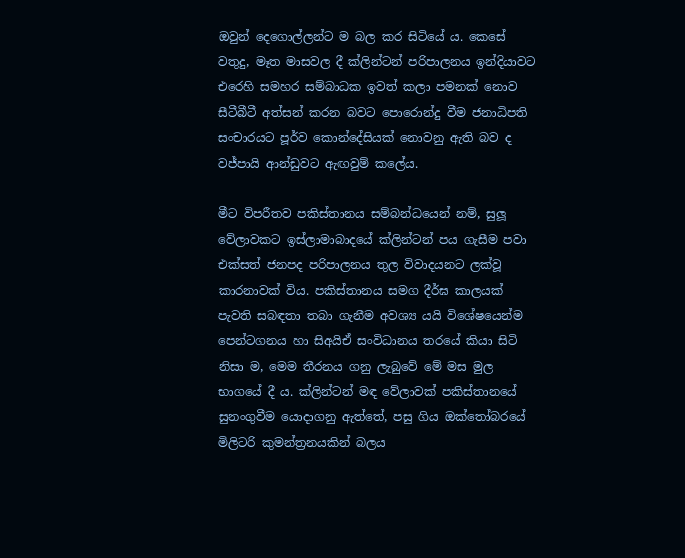ඔවුන් දෙගොල්ලන්ට ම බල කර සිටියේ ය. කෙසේ වතුදු, මෑත මාසවල දී ක්ලින්ටන් පරිපාලනය ඉන්දියාවට එරෙහි සමහර සම්බාධක ඉවත් කලා පමනක් නොව සීටීබීටී අත්සන් කරන බවට පොරොන්දු වීම ජනාධිපති සංචාරයට පූර්ව කොන්දේසියක් නොවනු ඇති බව ද වජ්පායි ආන්ඩුවට ඇඟවුම් කලේය.

මීට විපරීතව පකිස්තානය සම්බන්ධයෙන් නම්, සුලූ වේලාවකට ඉස්ලාමාබාදයේ ක්ලින්ටන් පය ගැසීම පවා එක්සත් ජනපද පරිපාලනය තුල විවාදයනට ලක්වූ කාරනාවක් විය. පකිස්තානය සමග දීර්ඝ කාලයක් පැවති සබඳතා තබා ගැනීම අවශ්‍ය යයි විශේෂයෙන්ම පෙන්ටගනය හා සිඅයිඒ සංවිධානය තරයේ කියා සිටි නිසා ම, මෙම තීරනය ගනු ලැබුවේ මේ මස මුල භාගයේ දී ය. ක්ලින්ටන් මඳ වේලාවක් පකිස්තානයේ සුනංගුවීම යොදාගනු ඇත්තේ, පසු ගිය ඔක්තෝබරයේ මිලිටරි කුමන්ත්‍රනයකින් බලය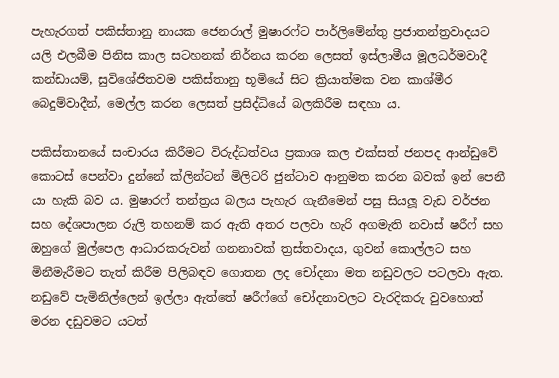පැහැරගත් පකිස්තානු නායක ජෙනරාල් මුෂාරෆ්ට පාර්ලිමේන්තු ප්‍රජාතන්ත්‍රවාදයට යලි එලබීම පිනිස කාල සටහනක් නිර්නය කරන ලෙසත් ඉස්ලාමීය මූලධර්මවාදී කන්ඩායම්, සුවිශේජිතවම පකිස්තානු භූමියේ සිට ක්‍රියාත්මක වන කාශ්මීර බෙදුම්වාදීන්, මෙල්ල කරන ලෙසත් ප්‍රසිද්ධියේ බලකිරීම සඳහා ය.

පකිස්තානයේ සංචාරය කිරීමට විරුද්ධත්වය ප්‍රකාශ කල එක්සත් ජනපද ආන්ඩුවේ කොටස් පෙන්වා දුන්නේ ක්ලින්ටන් මිලිටරි ජුන්ටාව ආනුමත කරන බවක් ඉන් පෙනී යා හැකි බව ය. මුෂාරෆ් තන්ත්‍රය බලය පැහැර ගැනීමෙන් පසු සියලූ වැඩ වර්ජන සහ දේශපාලන රුලි තහනම් කර ඇති අතර පලවා හැරි අගමැති නවාස් ෂරීෆ් සහ ඔහුගේ මුල්පෙල ආධාරකරුවන් ගනනාවක් ත්‍රස්තවාදය, ගුවන් කොල්ලට සහ මිනීමැරීමට තැත් කිරීම පිලිබඳව ගොතන ලද චෝදනා මත නඩුවලට පටලවා ඇත. නඩුවේ පැමිනිල්ලෙන් ඉල්ලා ඇත්තේ ෂරීෆ්ගේ චෝදනාවලට වැරදිකරු වුවහොත් මරන දඩුවමට යටත්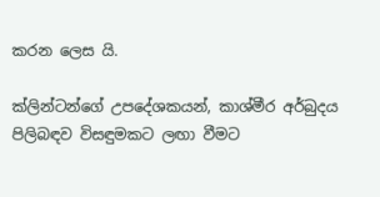කරන ලෙස යි.

ක්ලින්ටන්ගේ උපදේශකයන්, කාශ්මීර අර්බුදය පිලිබඳව විසඳුමකට ලඟා වීමට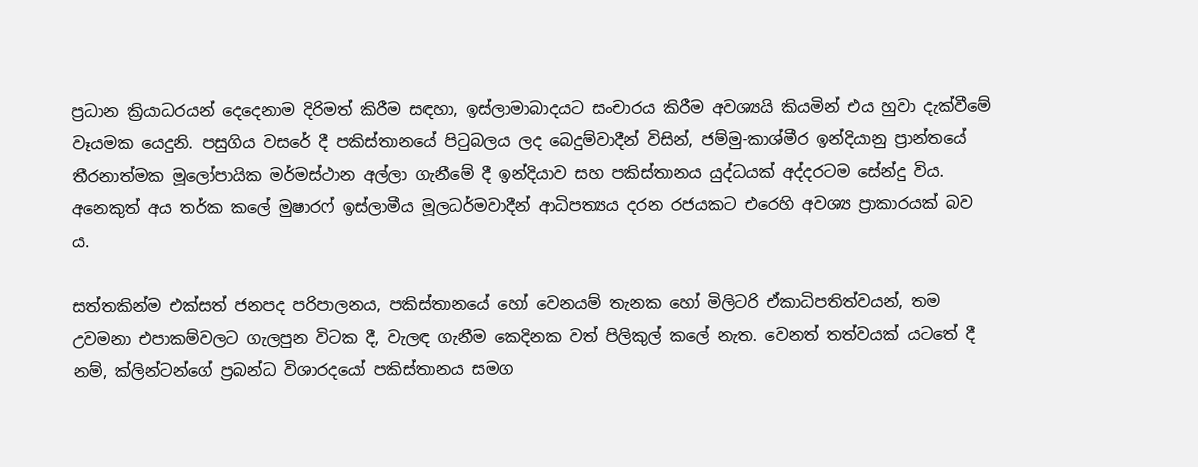ප්‍රධාන ක්‍රියාධරයන් දෙදෙනාම දිරිමත් කිරීම සඳහා, ඉස්ලාමාබාදයට සංචාරය කිරීම අවශ්‍යයි කියමින් එය හුවා දැක්වීමේ වෑයමක යෙදුනි. පසුගිය වසරේ දී පකිස්තානයේ පිටුබලය ලද බෙදුම්වාදීන් විසින්, ජම්මු-කාශ්මීර ඉන්දියානු ප්‍රාන්තයේ තීරනාත්මක මූලෝපායික මර්මස්ථාන අල්ලා ගැනීමේ දී ඉන්දියාව සහ පකිස්තානය යුද්ධයක් අද්දරටම සේන්දු විය. අනෙකුත් අය තර්ක කලේ මුෂාරෆ් ඉස්ලාමීය මූලධර්මවාදීන් ආධිපත්‍යය දරන රජයකට එරෙහි අවශ්‍ය ප්‍රාකාරයක් බව ය.

සත්තකින්ම එක්සත් ජනපද පරිපාලනය, පකිස්තානයේ හෝ වෙනයම් තැනක හෝ මිලිටරි ඒකාධිපතිත්වයන්, තම උවමනා එපාකම්වලට ගැලපුන විටක දී, වැලඳ ගැනීම කෙදිනක වත් පිලිකුල් කලේ නැත. වෙනත් තත්වයක් යටතේ දී නම්, ක්ලින්ටන්ගේ ප්‍රබන්ධ විශාරදයෝ පකිස්තානය සමග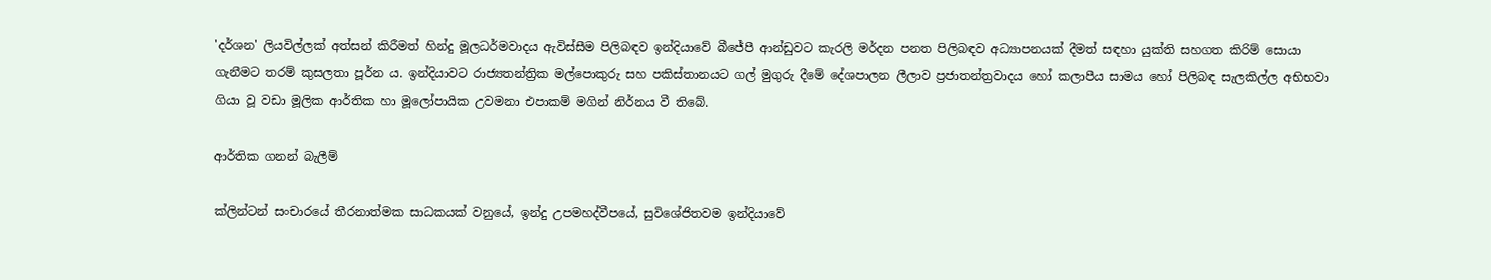'දර්ශන' ලියවිල්ලක් අත්සන් කිරීමත් හින්දු මූලධර්මවාදය ඇවිස්සීම පිලිබඳව ඉන්දියාවේ බීජේපී ආන්ඩුවට කැරලි මර්දන පනත පිලිබඳව අධ්‍යාපනයක් දීමත් සඳහා යුක්ති සහගත කිරිම් සොයා ගැනීමට තරම් කුසලතා පූර්න ය. ඉන්දියාවට රාජ්‍යතන්ත්‍රික මල්පොකුරු සහ පකිස්තානයට ගල් මුගුරු දීමේ දේශපාලන ලීලාව ප්‍රජාතන්ත්‍රවාදය හෝ කලාපීය සාමය හෝ පිලිබඳ සැලකිල්ල අභිභවා ගියා වූ වඩා මූලික ආර්තික හා මූලෝපායික උවමනා එපාකම් මගින් නිර්නය වී තිබේ.

ආර්තික ගනන් බැලීම්

ක්ලින්ටන් සංචාරයේ තීරනාත්මක සාධකයක් වනුයේ, ඉන්දු උපමහද්වීපයේ, සුවිශේජිතවම ඉන්දියාවේ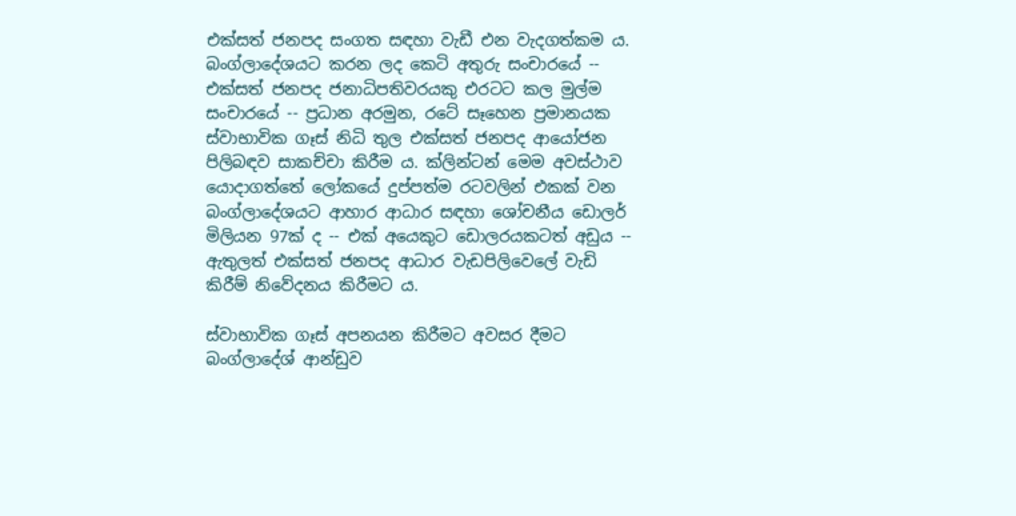එක්සත් ජනපද සංගත සඳහා වැඩී එන වැදගත්කම ය. බංග්ලාදේශයට කරන ලද කෙටි අතුරු සංචාරයේ -- එක්සත් ජනපද ජනාධිපතිවරයකු එරටට කල මුල්ම සංචාරයේ -- ප්‍රධාන අරමුන, රටේ සෑහෙන ප්‍රමානයක ස්වාභාවික ගෑස් නිධි තුල එක්සත් ජනපද ආයෝජන පිලිබඳව සාකච්චා කිරීම ය. ක්ලින්ටන් මෙම අවස්ථාව යොදාගත්තේ ලෝකයේ දුප්පත්ම රටවලින් එකක් වන බංග්ලාදේශයට ආහාර ආධාර සඳහා ශෝචනීය ඩොලර් මිලියන 97ක් ද -- එක් අයෙකුට ඩොලරයකටත් අඩුය -- ඇතුලත් එක්සත් ජනපද ආධාර වැඩපිලිවෙලේ වැඩි කිරීම් නිවේදනය කිරීමට ය.

ස්වාභාවික ගෑස් අපනයන කිරීමට අවසර දීමට බංග්ලාදේශ් ආන්ඩුව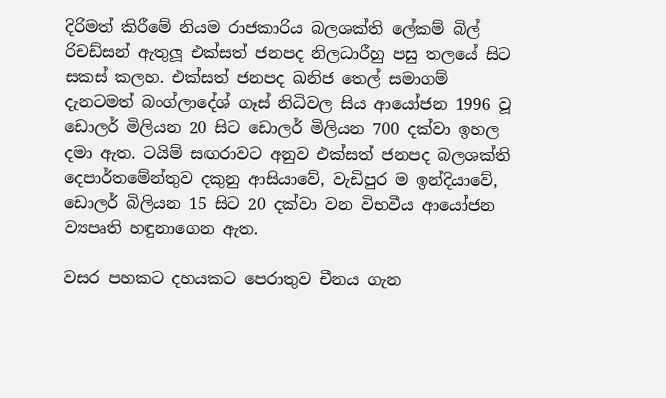දිරිමත් කිරීමේ නියම රාජකාරිය බලශක්ති ලේකම් බිල් රිචඩ්සන් ඇතුලූ එක්සත් ජනපද නිලධාරීහු පසු තලයේ සිට සකස් කලහ. එක්සත් ජනපද ඛනිජ තෙල් සමාගම් දැනටමත් බංග්ලාදේශ් ගෑස් නිධිවල සිය ආයෝජන 1996 වූ ඩොලර් මිලියන 20 සිට ඩොලර් මිලියන 700 දක්වා ඉහල දමා ඇත. ටයිම් සඟරාවට අනුව එක්සත් ජනපද බලශක්ති දෙපාර්තමේන්තුව දකුනු ආසියාවේ, වැඩිපුර ම ඉන්දියාවේ, ඩොලර් බිලියන 15 සිට 20 දක්වා වන විභවීය ආයෝජන ව්‍යපෘති හඳුනාගෙන ඇත.

වසර පහකට දහයකට පෙරාතුව චීනය ගැන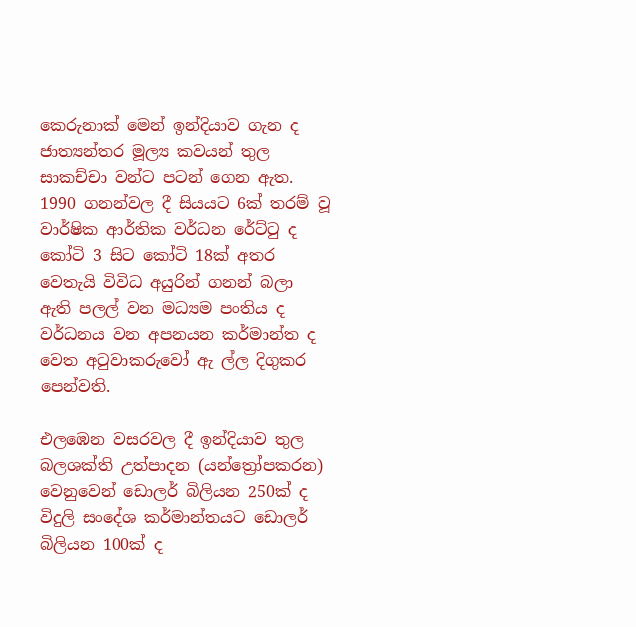කෙරුනාක් මෙන් ඉන්දියාව ගැන ද ජාත්‍යන්තර මූල්‍ය කවයන් තුල සාකච්චා වන්ට පටන් ගෙන ඇත. 1990 ගනන්වල දී සියයට 6ක් තරම් වූ වාර්ෂික ආර්තික වර්ධන රේට්ටු ද කෝටි 3 සිට කෝටි 18ක් අතර වෙතැයි විවිධ අයුරින් ගනන් බලා ඇති පලල් වන මධ්‍යම පංතිය ද වර්ධනය වන අපනයන කර්මාන්ත ද වෙත අටුවාකරුවෝ ඇ ල්ල දිගුකර පෙන්වති.

එලඹෙන වසරවල දී ඉන්දියාව තුල බලශක්ති උත්පාදන (යන්ත්‍රෝපකරන) වෙනුවෙන් ඩොලර් බිලියන 250ක් ද විදුලි සංදේශ කර්මාන්තයට ඩොලර් බිලියන 100ක් ද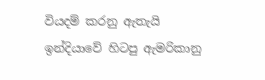වියදම් කරනු ඇතැයි ඉන්දියාවේ හිටපු ඇමරිකානු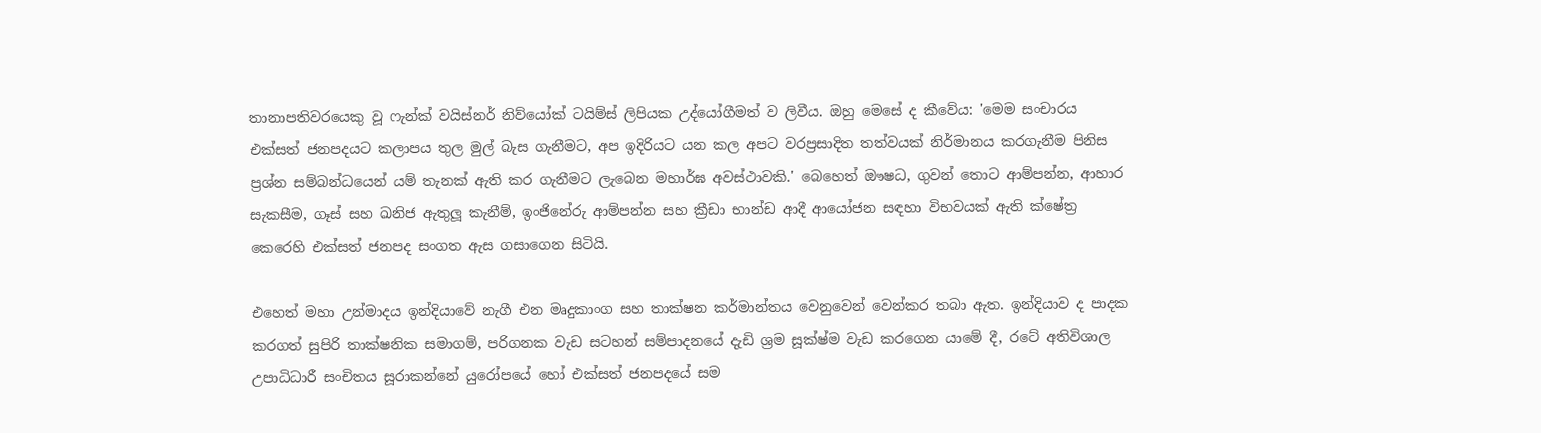තානාපතිවරයෙකු වූ ෆැන්ක් වයිස්නර් නිව්යෝක් ටයිම්ස් ලිපියක උද්යෝගීමත් ව ලිවීය. ඔහු මෙසේ ද කීවේය: 'මෙම සංචාරය එක්සත් ජනපදයට කලාපය තුල මුල් බැස ගැනීමට, අප ඉදිරියට යන කල අපට වරප්‍රසාදිත තත්වයක් නිර්මානය කරගැනීම පිනිස ප්‍රශ්න සම්බන්ධයෙන් යම් තැනක් ඇති කර ගැනීමට ලැබෙන මහාර්ඝ අවස්ථාවකි.' බෙහෙත් ඖෂධ, ගුවන් තොට ආම්පන්න, ආහාර සැකසීම, ගෑස් සහ ඛනිජ ඇතුලූ කැනීම්, ඉංජිනේරු ආම්පන්න සහ ක්‍රීඩා භාන්ඩ ආදී ආයෝජන සඳහා විභවයක් ඇති ක්ෂේත්‍ර කෙරෙහි එක්සත් ජනපද සංගත ඇස ගසාගෙන සිටියි.

එහෙත් මහා උන්මාදය ඉන්දියාවේ නැගී එන මෘදුකාංග සහ තාක්ෂන කර්මාන්තය වෙනුවෙන් වෙන්කර තබා ඇත. ඉන්දියාව ද පාදක කරගත් සුපිරි තාක්ෂනික සමාගම්, පරිගනක වැඩ සටහන් සම්පාදනයේ දැඩි ශ්‍රම සූක්ෂ්ම වැඩ කරගෙන යාමේ දී, රටේ අතිවිශාල උපාධිධාරී සංචිතය සූරාකන්නේ යුරෝපයේ හෝ එක්සත් ජනපදයේ සම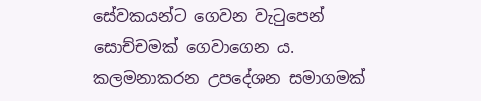සේවකයන්ට ගෙවන වැටුපෙන් සොච්චමක් ගෙවාගෙන ය. කලමනාකරන උපදේශන සමාගමක්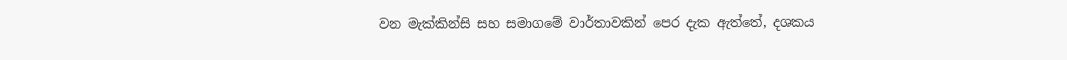වන මැක්කින්සි සහ සමාගමේ වාර්තාවකින් පෙර දැක ඇත්තේ, දශකය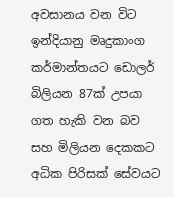අවසානය වන විට ඉන්දියානු මෘදුකාංග කර්මාන්තයට ඩොලර් බිලියන 87ක් උපයා ගත හැකි වන බව සහ මිලියන දෙකකට අධික පිරිසක් සේවයට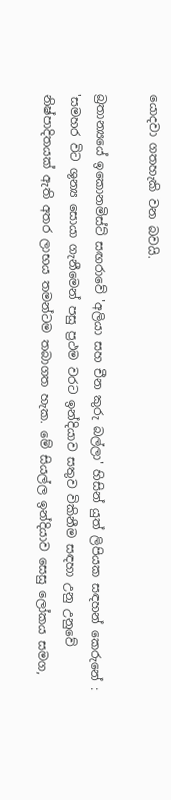යොදවා ගතහැකි වන බවයි.

බ්‍රතාන්‍යයේ ඉකොනමිස්ට් සඟරාවේ 'අලියා සහ චීන කුරු බල්ලා' හිසින් යුත් ලිපියක සඳහන් කෙරුනේ : 'සමහර විට ශුන්‍ය සොයා ගැනීමෙන් පසු ප්‍රථම වරට ඉන්දියාව සතුව විකිනීම සඳහා උනු උනුවේ නිෂ්පාදිතයක් ඇති අතර ලාභය තමන්ටම තබාගත හැක. මේ සියල්ල ඉන්දියාව සෙසු ලෝකය සමග,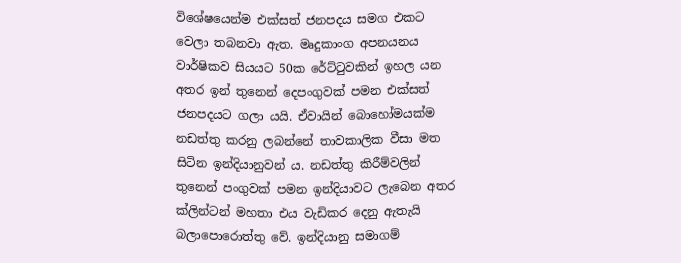විශේෂයෙන්ම එක්සත් ජනපදය සමග එකට වෙලා තබනවා ඇත. මෘදුකාංග අපනයනය වාර්ෂිකව සියයට 50ක රේට්ටුවකින් ඉහල යන අතර ඉන් තුනෙන් දෙපංගුවක් පමන එක්සත් ජනපදයට ගලා යයි. ඒවායින් බොහෝමයක්ම නඩත්තු කරනු ලබන්නේ තාවකාලික වීසා මත සිටින ඉන්දියානුවන් ය. නඩත්තු කිරීම්වලින් තුනෙන් පංගුවක් පමන ඉන්දියාවට ලැබෙන අතර ක්ලින්ටන් මහතා එය වැඩිකර දෙනු ඇතැයි බලාපොරොත්තු වේ. ඉන්දියානු සමාගම්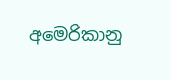අමෙරිකානු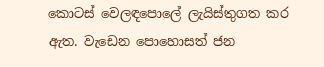කොටස් වෙලඳපොලේ ලැයිස්තුගත කර ඇත. වැඩෙන පොහොසත් ජන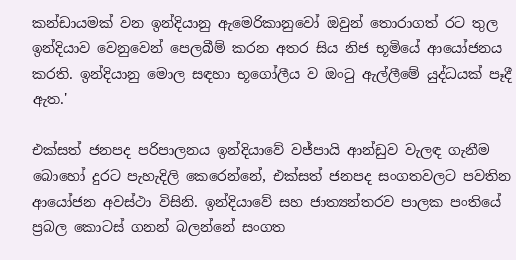කන්ඩායමක් වන ඉන්දියානු ඇමෙරිකානුවෝ ඔවුන් තොරාගත් රට තුල ඉන්දියාව වෙනුවෙන් පෙලබීම් කරන අතර සිය නිජ භූමියේ ආයෝජනය කරති. ඉන්දියානු මොල සඳහා භූගෝලීය ව ඔංටු ඇල්ලීමේ යුද්ධයක් පෑදී ඇත.'

එක්සත් ජනපද පරිපාලනය ඉන්දියාවේ වජ්පායි ආන්ඩුව වැලඳ ගැනීම බොහෝ දුරට පැහැදිලි කෙරෙන්නේ, එක්සත් ජනපද සංගතවලට පවතින ආයෝජන අවස්ථා විසිනි. ඉන්දියාවේ සහ ජාත්‍යන්තරව පාලක පංතියේ ප්‍රබල කොටස් ගනන් බලන්නේ සංගත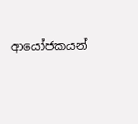ආයෝජකයන්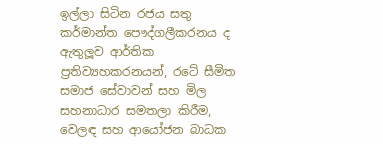ඉල්ලා සිටින රජය සතු කර්මාන්ත පෞද්ගලීකරනය ද ඇතුලූව ආර්තික ප්‍රතිව්‍යහකරනයන්, රටේ සීමිත සමාජ සේවාවන් සහ මිල සහනාධාර සමතලා කිරීම, වෙලඳ සහ ආයෝජන බාධක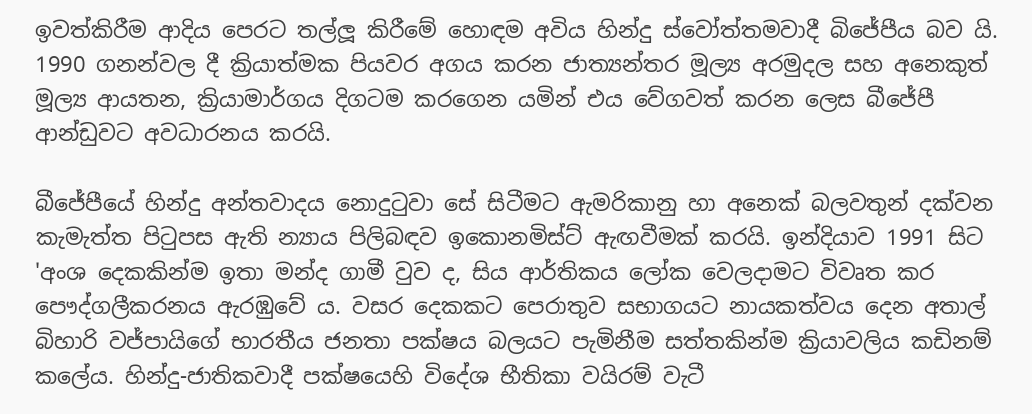ඉවත්කිරීම ආදිය පෙරට තල්ලූ කිරීමේ හොඳම අවිය හින්දු ස්වෝත්තමවාදී බිජේපීය බව යි. 1990 ගනන්වල දී ක්‍රියාත්මක පියවර අගය කරන ජාත්‍යන්තර මූල්‍ය අරමුදල සහ අනෙකුත් මූල්‍ය ආයතන, ක්‍රියාමාර්ගය දිගටම කරගෙන යමින් එය වේගවත් කරන ලෙස බීජේපී ආන්ඩුවට අවධාරනය කරයි.

බීජේපීයේ හින්දු අන්තවාදය නොදුටුවා සේ සිටීමට ඇමරිකානු හා අනෙක් බලවතුන් දක්වන කැමැත්ත පිටුපස ඇති න්‍යාය පිලිබඳව ඉකොනමිස්ට් ඇඟවීමක් කරයි. ඉන්දියාව 1991 සිට 'අංශ දෙකකින්ම ඉතා මන්ද ගාමී වුව ද, සිය ආර්තිකය ලෝක වෙලදාමට විවෘත කර පෞද්ගලීකරනය ඇරඹුවේ ය. වසර දෙකකට පෙරාතුව සභාගයට නායකත්වය දෙන අතාල් බිහාරි වජ්පායිගේ භාරතීය ජනතා පක්ෂය බලයට පැමිනීම සත්තකින්ම ක්‍රියාවලිය කඩිනම් කලේය. හින්දු-ජාතිකවාදී පක්ෂයෙහි විදේශ භීතිකා වයිරම් වැටී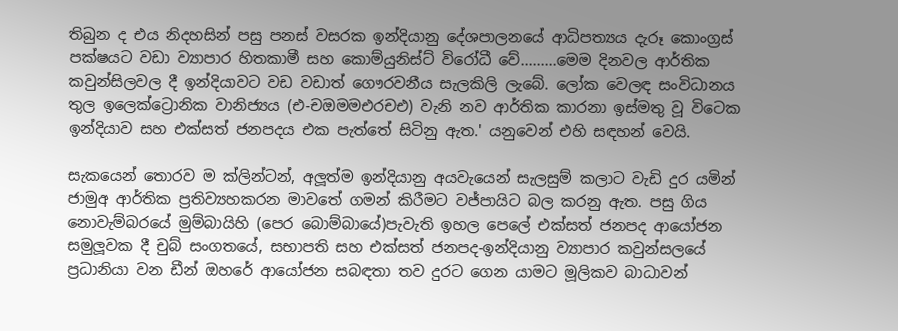තිබුන ද එය නිදහසින් පසු පනස් වසරක ඉන්දියානු දේශපාලනයේ ආධිපත්‍යය දැරූ කොංග්‍රස් පක්ෂයට වඩා ව්‍යාපාර හිතකාමී සහ කොම්යුනිස්ට් විරෝධී වේ.........මෙම දිනවල ආර්තික කවුන්සිලවල දී ඉන්දියාවට වඩ වඩාත් ගෞරවනීය සැලකිලි ලැබේ. ලෝක වෙලඳ සංවිධානය තුල ඉලෙක්ට්‍රොනික වානිජ්‍යය (එ-චඔමමඑරචඑ) වැනි නව ආර්තික කාරනා ඉස්මතු වූ විටෙක ඉන්දියාව සහ එක්සත් ජනපදය එක පැත්තේ සිටිනු ඇත.' යනුවෙන් එහි සඳහන් වෙයි.

සැකයෙන් තොරව ම ක්ලින්ටන්, අලූත්ම ඉන්දියානු අයවැයෙන් සැලසුම් කලාට වැඩි දුර යමින් ජාමුඅ ආර්තික ප්‍රතිව්‍යහකරන මාවතේ ගමන් කිරීමට වජ්පායිට බල කරනු ඇත. පසු ගිය නොවැම්බරයේ මුම්බායිහි (පෙර බොම්බායේ)පැවැති ඉහල පෙලේ එක්සත් ජනපද ආයෝජන සමුලූවක දී චුබ් සංගතයේ, සභාපති සහ එක්සත් ජනපද-ඉන්දියානු ව්‍යාපාර කවුන්සලයේ ප්‍රධානියා වන ඩීන් ඔහරේ ආයෝජන සබඳතා තව දුරට ගෙන යාමට මූලිකව බාධාවන්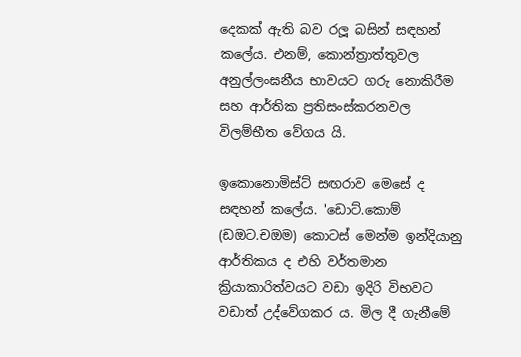දෙකක් ඇති බව රලූ බසින් සඳහන් කලේය. එනම්, කොන්ත්‍රාත්තුවල අනුල්ලංඝනීය භාවයට ගරු නොකිරීම සහ ආර්තික ප්‍රතිසංස්කරනවල විලම්භීත වේගය යි.

ඉකොනොමිස්ට් සඟරාව මෙසේ ද සඳහන් කලේය. 'ඩොට්.කොම් (ඩඔට.චඔම) කොටස් මෙන්ම ඉන්දියානු ආර්තිකය ද එහි වර්තමාන ක්‍රියාකාරිත්වයට වඩා ඉදිරි විභවට වඩාත් උද්වේගකර ය. මිල දී ගැනීමේ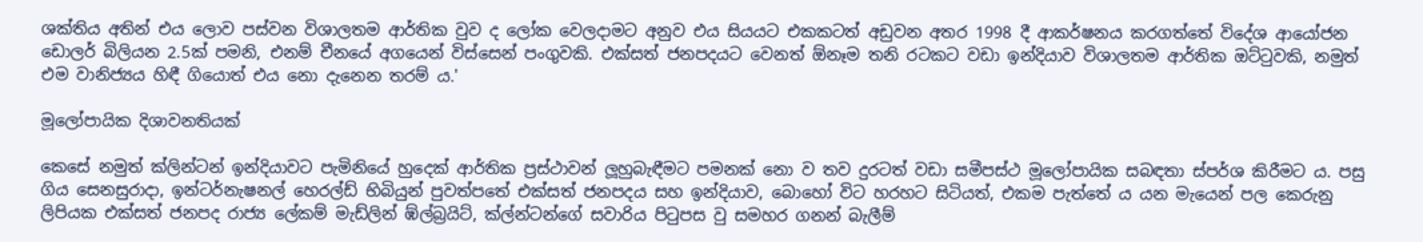ශක්තිය අතින් එය ලොව පස්වන විශාලතම ආර්තික වුව ද ලෝක වෙලදාමට අනුව එය සියයට එකකටත් අඩුවන අතර 1998 දී ආකර්ෂනය කරගත්තේ විදේශ ආයෝජන ඩොලර් බිලියන 2.5ක් පමනි, එනම් චීනයේ අගයෙන් විස්සෙන් පංගුවකි. එක්සත් ජනපදයට වෙනත් ඕනෑම තනි රටකට වඩා ඉන්දියාව විශාලතම ආර්තික ඔට්ටුවකි, නමුත් එම වානිජ්‍යය හිඳී ගියොත් එය නො දැනෙන තරම් ය.'

මූලෝපායික දිශාවනතියක්

කෙසේ නමුත් ක්ලින්ටන් ඉන්දියාවට පැමිනියේ හුදෙක් ආර්තික ප්‍රස්ථාවන් ලූහුබැඳීමට පමනක් නො ව තව දුරටත් වඩා සමීපස්ථ මූලෝපායික සබඳතා ස්පර්ශ කිරීමට ය. පසු ගිය සෙනසුරාදා, ඉන්ටර්නැෂනල් හෙරල්ඩ් භිබියුන් පුවත්පතේ එක්සත් ජනපදය සහ ඉන්දියාව, බොහෝ විට හරහට සිටියත්, එකම පැත්තේ ය යන මැයෙන් පල කෙරුනු ලිපියක එක්සත් ජනපද රාජ්‍ය ලේකම් මැඩ්ලින් ඹ්ල්බ්‍රයිට්, ක්ල්න්ටන්ගේ සවාරිය පිටුපස වු සමහර ගනන් බැලීම්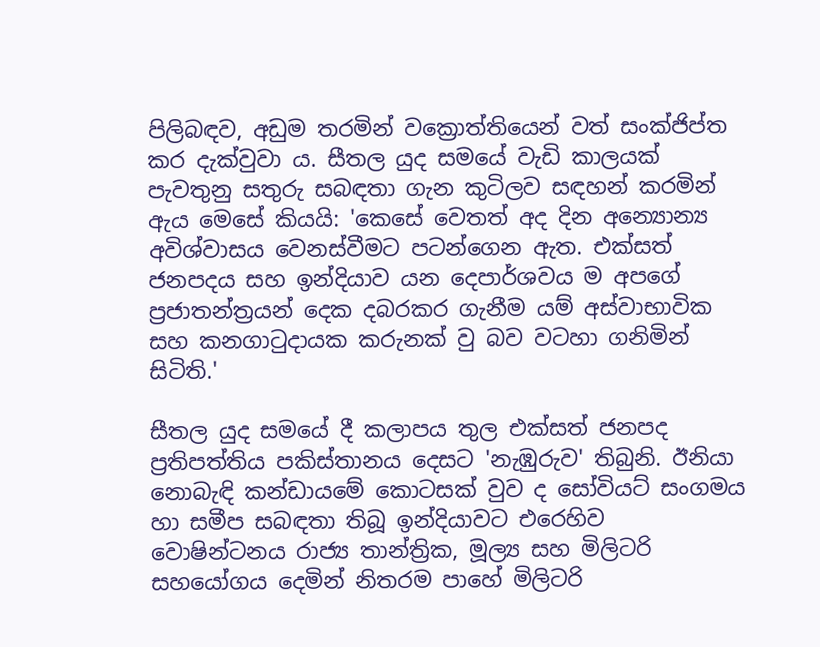පිලිබඳව, අඩුම තරමින් වක්‍රොත්තියෙන් වත් සංක්ජිප්ත කර දැක්වුවා ය. සීතල යුද සමයේ වැඩි කාලයක් පැවතුනු සතුරු සබඳතා ගැන කුටිලව සඳහන් කරමින් ඇය මෙසේ කියයි: 'කෙසේ වෙතත් අද දින අන්‍යොන්‍ය අවිශ්වාසය වෙනස්වීමට පටන්ගෙන ඇත. එක්සත් ජනපදය සහ ඉන්දියාව යන දෙපාර්ශවය ම අපගේ ප්‍රජාතන්ත්‍රයන් දෙක දබරකර ගැනීම යම් අස්වාභාවික සහ කනගාටුදායක කරුනක් වු බව වටහා ගනිමින් සිටිති.'

සීතල යුද සමයේ දී කලාපය තුල එක්සත් ජනපද ප්‍රතිපත්තිය පකිස්තානය දෙසට 'නැඹුරුව' තිබුනි. ඊනියා නොබැඳි කන්ඩායමේ කොටසක් වුව ද සෝවියට් සංගමය හා සමීප සබඳතා තිබූ ඉන්දියාවට එරෙහිව වොෂින්ටනය රාජ්‍ය තාන්ත්‍රික, මූල්‍ය සහ මිලිටරි සහයෝගය දෙමින් නිතරම පාහේ මිලිටරි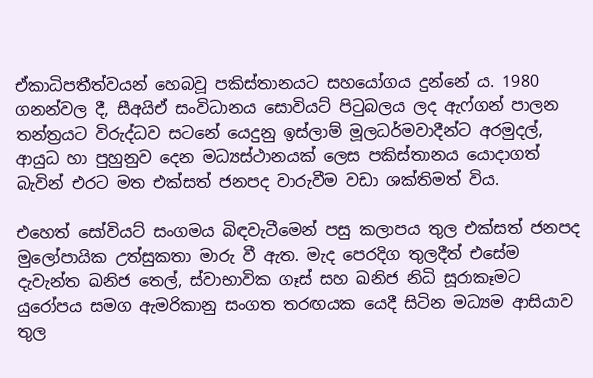ඒකාධිපතීත්වයන් හෙබවූ පකිස්තානයට සහයෝගය දුන්නේ ය. 1980 ගනන්වල දී, සීඅයිඒ සංවිධානය සොවියට් පිටුබලය ලද ඇෆ්ගන් පාලන තන්ත්‍රයට විරුද්ධව සටනේ යෙදුනු ඉස්ලාම් මූලධර්මවාදීන්ට අරමුදල්, ආයුධ හා පුහුනුව දෙන මධ්‍යස්ථානයක් ලෙස පකිස්තානය යොදාගත් බැවින් එරට මත එක්සත් ජනපද වාරුවීම වඩා ශක්තිමත් විය.

එහෙත් සෝවියට් සංගමය බිඳවැටීමෙන් පසු කලාපය තුල එක්සත් ජනපද මුලෝපායික උත්සුකතා මාරු වී ඇත. මැද පෙරදිග තුලදීත් එසේම දැවැන්ත ඛනිජ තෙල්, ස්වාභාවික ගෑස් සහ ඛනිජ නිධි සූරාකෑමට යුරෝපය සමග ඇමරිකානු සංගත තරඟයක යෙදී සිටින මධ්‍යම ආසියාව තුල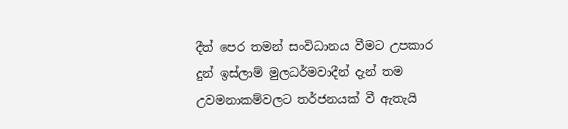දීත් පෙර තමන් සංවිධානය වීමට උපකාර දුන් ඉස්ලාම් මුලධර්මවාදීන් දැන් තම උවමනාකම්වලට තර්ජනයක් වී ඇතැයි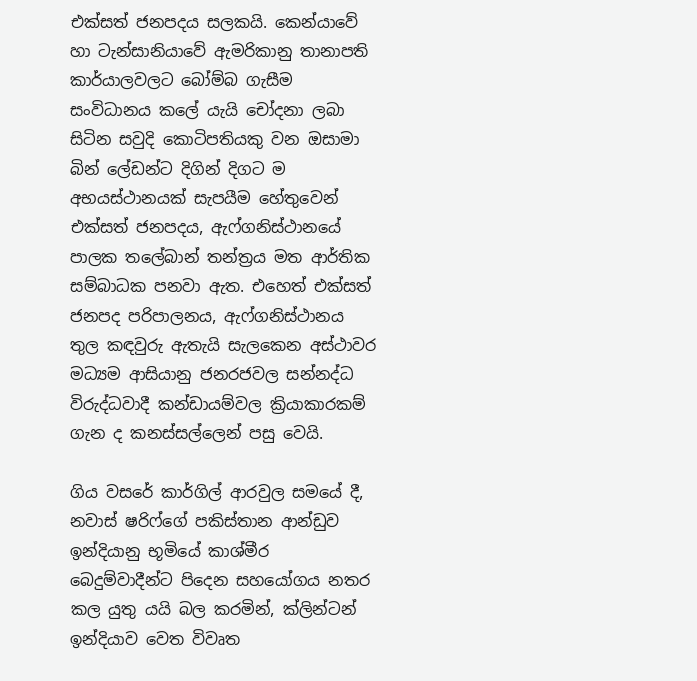එක්සත් ජනපදය සලකයි. කෙන්යාවේ හා ටැන්සානියාවේ ඇමරිකානු තානාපති කාර්යාලවලට බෝම්බ ගැසීම සංවිධානය කලේ යැයි චෝදනා ලබා සිටින සවුදි කොටිපතියකු වන ඔසාමා බින් ලේඩන්ට දිගින් දිගට ම අභයස්ථානයක් සැපයීම හේතුවෙන් එක්සත් ජනපදය, ඇෆ්ගනිස්ථානයේ පාලක තලේබාන් තන්ත්‍රය මත ආර්තික සම්බාධක පනවා ඇත. එහෙත් එක්සත් ජනපද පරිපාලනය, ඇෆ්ගනිස්ථානය තුල කඳවුරු ඇතැයි සැලකෙන අස්ථාවර මධ්‍යම ආසියානු ජනරජවල සන්නද්ධ විරුද්ධවාදී කන්ඩායම්වල ක්‍රියාකාරකම් ගැන ද කනස්සල්ලෙන් පසු වෙයි.

ගිය වසරේ කාර්ගිල් ආරවුල සමයේ දී, නවාස් ෂරිෆ්ගේ පකිස්තාන ආන්ඩුව ඉන්දියානු භූමියේ කාශ්මීර බෙදුම්වාදීන්ට පිදෙන සහයෝගය නතර කල යුතු යයි බල කරමින්, ක්ලින්ටන් ඉන්දියාව වෙත විවෘත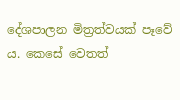දේශපාලන මිත්‍රත්වයක් පෑවේ ය. කෙසේ වෙතත්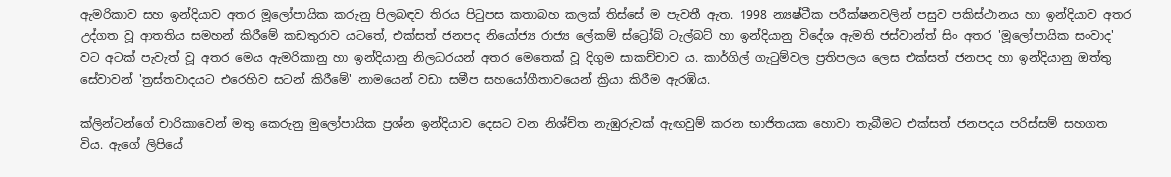ඇමරිකාව සහ ඉන්දියාව අතර මූලෝපායික කරුනු පිලබඳව තිරය පිටුපස කතාබහ කලක් තිස්සේ ම පැවතී ඇත. 1998 න්‍යෂ්ටීක පරීක්ෂනවලින් පසුව පකිස්ථානය හා ඉන්දියාව අතර උද්ගත වූ ආතතිය සමහන් කිරීමේ කඩතුරාව යටතේ, එක්සත් ජනපද නියෝජ්‍ය රාජ්‍ය ලේකම් ස්ට්‍රෝබ් ටැල්බට් හා ඉන්දියානු විදේශ ඇමති ජස්වාන්ත් සිං අතර 'මූලෝපායික සංවාද' වට අටක් පැවැත් වූ අතර මෙය ඇමරිකානු හා ඉන්දියානු නිලධරයන් අතර මෙතෙක් වූ දිගුම සාකච්චාව ය. කාර්ගිල් ගැටුම්වල ප්‍රතිපලය ලෙස එක්සත් ජනපද හා ඉන්දියානු ඔත්තු සේවාවන් 'ත්‍රස්තවාදයට එරෙහිව සටන් කිරීමේ' නාමයෙන් වඩා සමීප සහයෝගීතාවයෙන් ක්‍රියා කිරීම ඇරඹිය.

ක්ලින්ටන්ගේ චාරිකාවෙන් මතු කෙරුනු මුලෝපායික ප්‍රශ්න ඉන්දියාව දෙසට වන නිශ්ච්ත නැඹුරුවක් ඇඟවුම් කරන භාජිතයක හොවා තැබීමට එක්සත් ජනපදය පරිස්සම් සහගත විය. ඇගේ ලිපියේ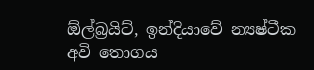ඕල්බ්‍රයිට්, ඉන්දියාවේ න්‍යෂ්ටීක අවි තොගය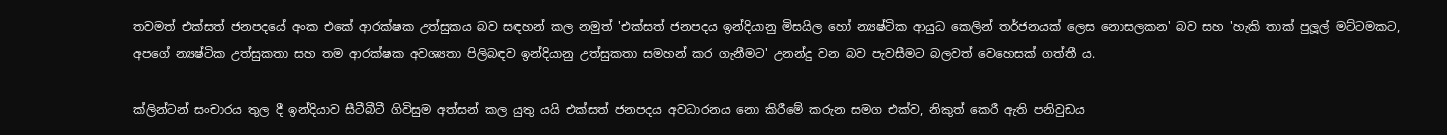තවමත් එක්සත් ජනපදයේ අංක එකේ ආරක්ෂක උත්සුකය බව සඳහන් කල නමුත් 'එක්සත් ජනපදය ඉන්දියානු මිසයිල හෝ න්‍යෂ්ටික ආයුධ කෙලින් තර්ජනයක් ලෙස නොසලකන' බව සහ 'හැකි තාක් පුලූල් මට්ටමකට, අපගේ න්‍යෂ්ටික උත්සුකතා සහ තම ආරක්ෂක අවශ්‍යතා පිලිබඳව ඉන්දියානු උත්සුකතා සමහන් කර ගැනීමට' උනන්දු වන බව පැවසීමට බලවත් වෙහෙසක් ගත්තී ය.

ක්ලින්ටන් සංචාරය තුල දී ඉන්දියාව සීටීබීටී ගිවිසුම අත්සන් කල යුතු යයි එක්සත් ජනපදය අවධාරනය නො කිරීමේ කරුන සමග එක්ව, නිකුත් කෙරී ඇති පනිවුඩය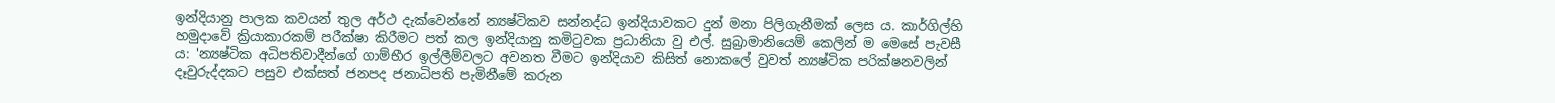ඉන්දියානු පාලක කවයන් තුල අර්ථ දැක්වෙන්නේ න්‍යෂ්ටිකව සන්නද්ධ ඉන්දියාවකට දුන් මනා පිලිගැනීමක් ලෙස ය. කාර්ගිල්හි හමුදාවේ ක්‍රියාකාරකම් පරීක්ෂා කිරීමට පත් කල ඉන්දියානු කමිටුවක ප්‍රධානියා වු එල්. සුබ්‍රාමානියෙම් කෙලින් ම මෙසේ පැවසී ය: 'න්‍යෂ්ටික අධිපතිවාදීන්ගේ ගාම්භීර ඉල්ලීම්වලට අවනත වීමට ඉන්දියාව කිසිත් නොකලේ වුවත් න්‍යෂ්ටික පරික්ෂනවලින් දෑවුරුද්දකට පසුව එක්සත් ජනපද ජනාධිපති පැමිනීමේ කරුන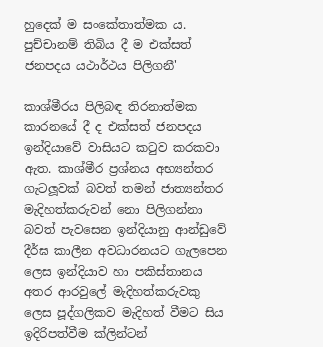හුදෙක් ම සංකේතාත්මක ය. පුච්චානම් තිබිය දී ම එක්සත් ජනපදය යථාර්ථය පිලිගනී'

කාශ්මීරය පිලිබඳ තිරනාත්මක කාරනයේ දී ද එක්සත් ජනපදය ඉන්දියාවේ වාසියට කටුව කරකවා ඇත. කාශ්මීර ප්‍රශ්නය අභ්‍යන්තර ගැටලූවක් බවත් තමන් ජාත්‍යන්තර මැදිහත්කරුවන් නො පිලිගන්නා බවත් පැවසෙන ඉන්දියානු ආන්ඩුවේ දීර්ඝ කාලීන අවධාරනයට ගැලපෙන ලෙස ඉන්දියාව හා පකිස්තානය අතර ආරවුලේ මැදිහත්කරුවකු ලෙස පූද්ගලිකව මැදිහත් වීමට සිය ඉදිරිපත්වීම ක්ලින්ටන්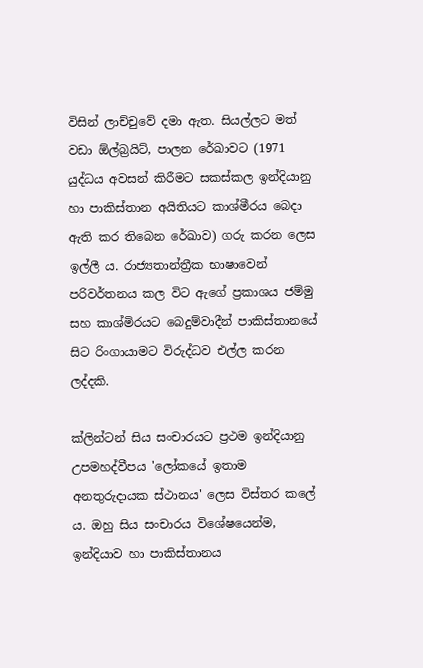විසින් ලාච්චුවේ දමා ඇත. සියල්ලට මත් වඩා ඕල්බ්‍රයිට්, පාලන රේඛාවට (1971 යුද්ධය අවසන් කිරීමට සකස්කල ඉන්දියානු හා පාකිස්තාන අයිතියට කාශ්මීරය බෙදා ඇති කර තිබෙන රේඛාව) ගරු කරන ලෙස ඉල්ලී ය. රාජ්‍යතාන්ත්‍රීක භාෂාවෙන් පරිවර්තනය කල විට ඇගේ ප්‍රකාශය ජම්මු සහ කාශ්මිරයට බෙදුම්වාදීන් පාකිස්තානයේ සිට රිංගායාමට විරුද්ධව එල්ල කරන ලද්දකි.

ක්ලින්ටන් සිය සංචාරයට ප්‍රථම ඉන්දියානු උපමහද්වීපය 'ලෝකයේ ඉතාම අනතුරුදායක ස්ථානය' ලෙස විස්තර කලේ ය. ඔහු සිය සංචාරය විශේෂයෙන්ම, ඉන්දියාව හා පාකිස්තානය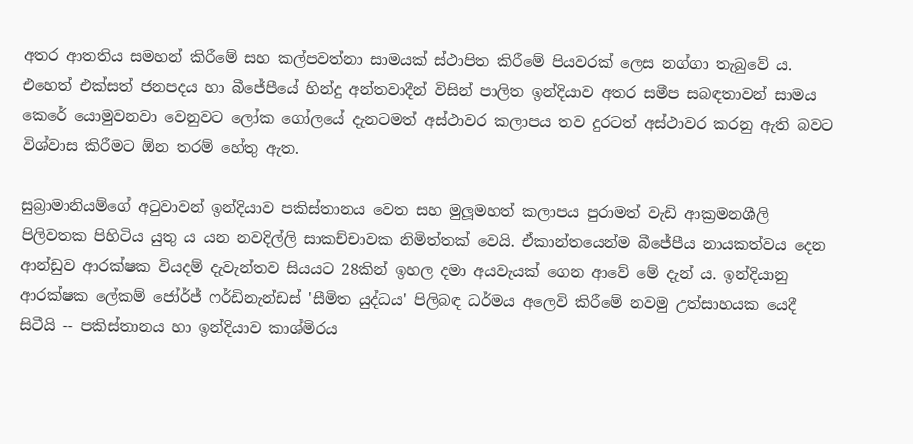අතර ආතතිය සමහන් කිරීමේ සහ කල්පවත්නා සාමයක් ස්ථාපිත කිරීමේ පියවරක් ලෙස නග්ගා තැබුවේ ය. එහෙත් එක්සත් ජනපදය හා බීජේපීයේ හින්දු අන්තවාදීන් විසින් පාලිත ඉන්දියාව අතර සමීප සබඳතාවන් සාමය කෙරේ යොමුවනවා වෙනුවට ලෝක ගෝලයේ දැනටමත් අස්ථාවර කලාපය තව දුරටත් අස්ථාවර කරනු ඇති බවට විශ්වාස කිරීමට ඕන තරම් හේතු ඇත.

සුබ්‍රාමානියම්ගේ අටුවාවන් ඉන්දියාව පකිස්තානය වෙත සහ මුලූමහත් කලාපය පුරාමත් වැඩි ආක්‍රමනශීලි පිලිවතක පිහිටිය යුතු ය යන නවදිල්ලි සාකච්චාවක නිමිත්තක් වෙයි. ඒකාන්තයෙන්ම බීජේපීය නායකත්වය දෙන ආන්ඩුව ආරක්ෂක වියදම් දැවැන්තව සියයට 28කින් ඉහල දමා අයවැයක් ගෙන ආවේ මේ දැන් ය. ඉන්දියානු ආරක්ෂක ලේකම් ජෝර්ජ් ෆර්ඩිනැන්ඩස් 'සීමිත යුද්ධය' පිලිබඳ ධර්මය අලෙවි කිරීමේ නවමු උත්සාහයක යෙදී සිටීයි -- පකිස්තානය හා ඉන්දියාව කාශ්මිරය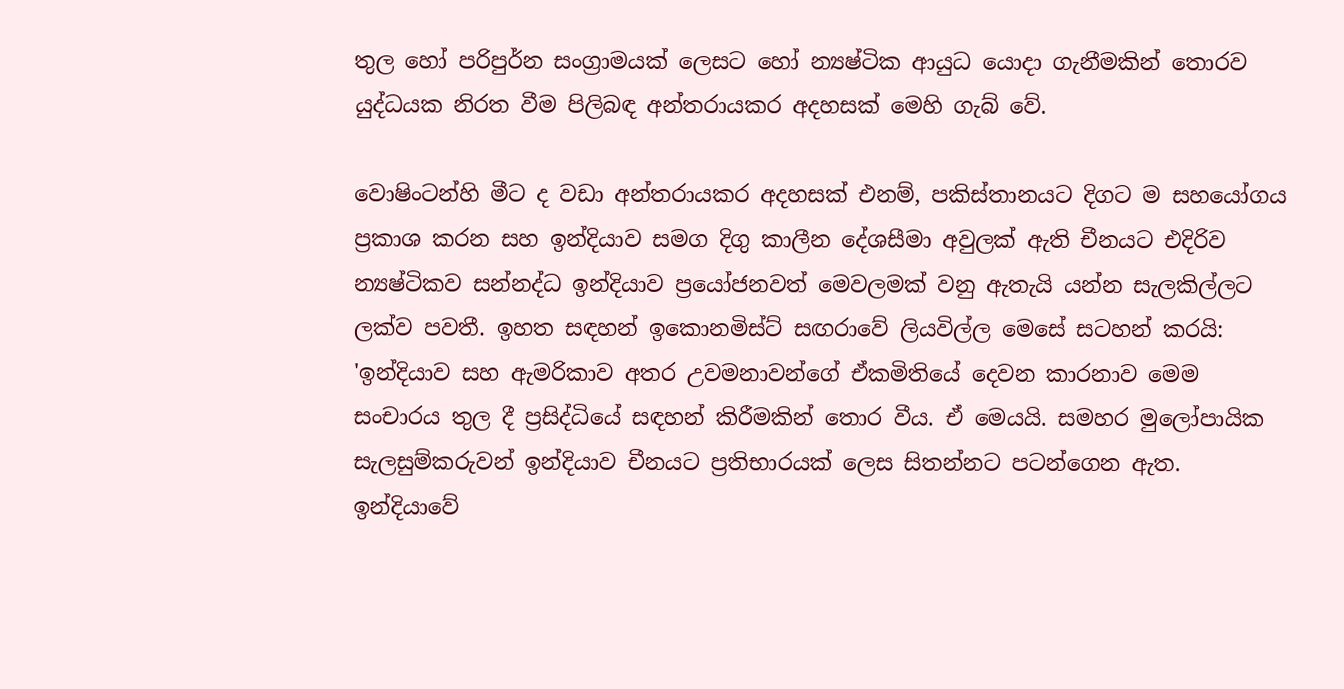තුල හෝ පරිපුර්න සංග්‍රාමයක් ලෙසට හෝ න්‍යෂ්ටික ආයුධ යොදා ගැනීමකින් තොරව යුද්ධයක නිරත වීම පිලිබඳ අන්තරායකර අදහසක් මෙහි ගැබ් වේ.

වොෂිංටන්හි මීට ද වඩා අන්තරායකර අදහසක් එනම්, පකිස්තානයට දිගට ම සහයෝගය ප්‍රකාශ කරන සහ ඉන්දියාව සමග දිගු කාලීන දේශසීමා අවුලක් ඇති චීනයට එදිරිව න්‍යෂ්ටිකව සන්නද්ධ ඉන්දියාව ප්‍රයෝජනවත් මෙවලමක් වනු ඇතැයි යන්න සැලකිල්ලට ලක්ව පවතී. ඉහත සඳහන් ඉකොනමිස්ට් සඟරාවේ ලියවිල්ල මෙසේ සටහන් කරයි: 'ඉන්දියාව සහ ඇමරිකාව අතර උවමනාවන්ගේ ඒකමිතියේ දෙවන කාරනාව මෙම සංචාරය තුල දී ප්‍රසිද්ධියේ සඳහන් කිරීමකින් තොර වීය. ඒ මෙයයි. සමහර මුලෝපායික සැලසුම්කරුවන් ඉන්දියාව චීනයට ප්‍රතිභාරයක් ලෙස සිතන්නට පටන්ගෙන ඇත. ඉන්දියාවේ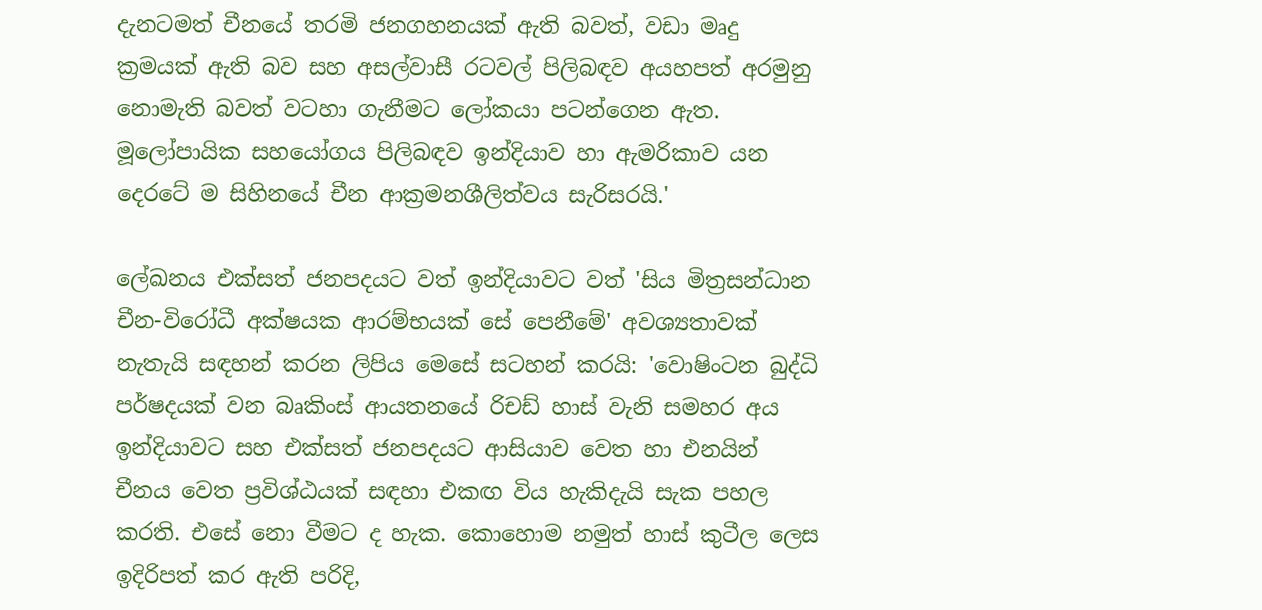දැනටමත් චීනයේ තරමි ජනගහනයක් ඇති බවත්, වඩා මෘදු ක්‍රමයක් ඇති බව සහ අසල්වාසී රටවල් පිලිබඳව අයහපත් අරමුනු නොමැති බවත් වටහා ගැනීමට ලෝකයා පටන්ගෙන ඇත. මූලෝපායික සහයෝගය පිලිබඳව ඉන්දියාව හා ඇමරිකාව යන දෙරටේ ම සිහිනයේ චීන ආක්‍රමනශීලිත්වය සැරිසරයි.'

ලේඛනය එක්සත් ජනපදයට වත් ඉන්දියාවට වත් 'සිය මිත්‍රසන්ධාන චීන-විරෝධී අක්ෂයක ආරම්භයක් සේ පෙනීමේ' අවශ්‍යතාවක් නැතැයි සඳහන් කරන ලිපිය මෙසේ සටහන් කරයි: 'වොෂිංටන බුද්ධි පර්ෂදයක් වන බෘකිංස් ආයතනයේ රිචඩ් හාස් වැනි සමහර අය ඉන්දියාවට සහ එක්සත් ජනපදයට ආසියාව වෙත හා එනයින් චීනය වෙත ප්‍රවිශ්ඨයක් සඳහා එකඟ විය හැකිදැයි සැක පහල කරති. එසේ නො වීමට ද හැක. කොහොම නමුත් හාස් කුටීල ලෙස ඉදිරිපත් කර ඇති පරිදි,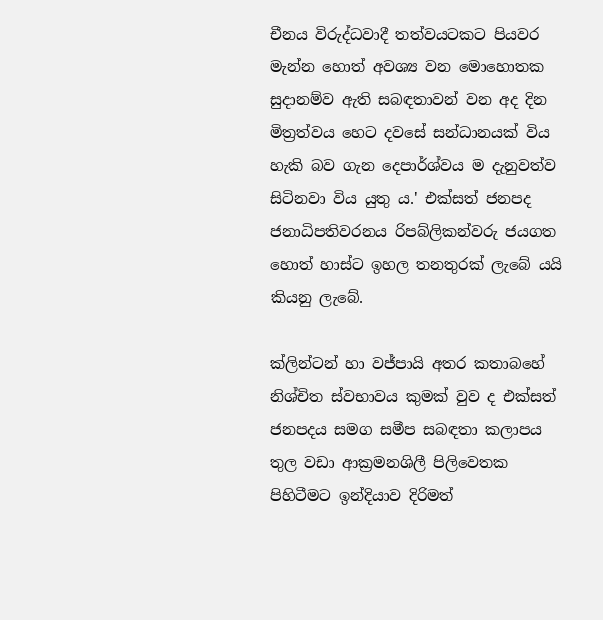චීනය විරුද්ධවාදී තත්වයටකට පියවර මැන්න හොත් අවශ්‍ය වන මොහොතක සුදානම්ව ඇති සබඳතාවන් වන අද දින මිත්‍රත්වය හෙට දවසේ සන්ධානයක් විය හැකි බව ගැන දෙපාර්ශ්වය ම දැනුවත්ව සිටිනවා විය යුතු ය.' එක්සත් ජනපද ජනාධිපතිවරනය රිපබ්ලිකන්වරු ජයගත හොත් හාස්ට ඉහල තනතුරක් ලැබේ යයි කියනු ලැබේ.

ක්ලින්ටන් හා වජ්පායි අතර කතාබහේ නිශ්චිත ස්වභාවය කුමක් වුව ද එක්සත් ජනපදය සමග සමීප සබඳතා කලාපය තුල වඩා ආක්‍රමනශිලී පිලිවෙතක පිහිටීමට ඉන්දියාව දිරිමත්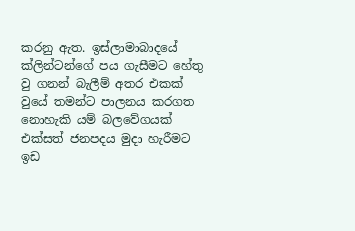කරනු ඇත. ඉස්ලාමාබාදයේ ක්ලින්ටන්ගේ පය ගැසීමට හේතු වු ගනන් බැලීම් අතර එකක් වුයේ තමන්ට පාලනය කරගත නොහැකි යම් බලවේගයක් එක්සත් ජනපදය මුදා හැරීමට ඉඩ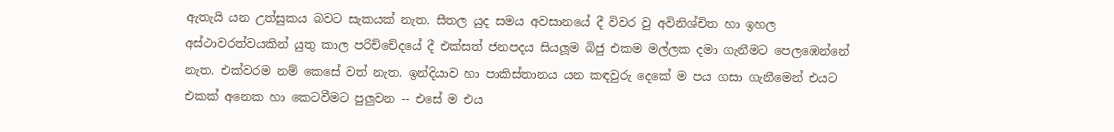ඇතැයි යන උත්සුකය බවට සැකයක් නැත. සීතල යුද සමය අවසානයේ දී විවර වු අවිනිශ්චිත හා ඉහල අස්ථාවරත්වයකින් යුතු කාල පරිච්චේදයේ දී එක්සත් ජනපදය සියලූම බිජු එකම මල්ලක දමා ගැනීමට පෙලඹෙන්නේ නැත. එක්වරම නම් කෙසේ වත් නැත. ඉන්දියාව හා පාකිස්තානය යන කඳවුරු දෙකේ ම පය ගසා ගැනීමෙන් එයට එකක් අනෙක හා කෙටවීමට පුලුවන -- එසේ ම එය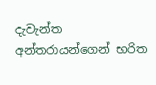දැවැන්ත අන්තරායන්ගෙන් භරිත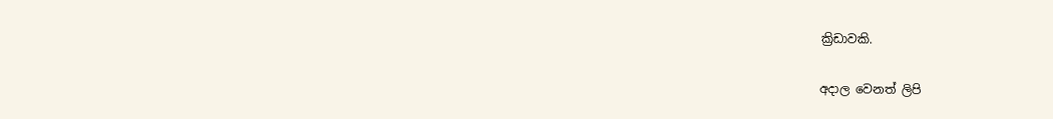ක්‍රිඩාවකි.

අදාල වෙනත් ලිපි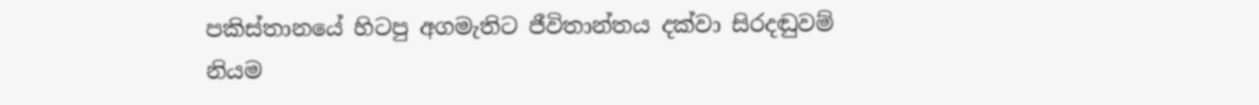පකිස්තානයේ හිටපු අගමැතිට ජීවිතාන්තය දක්වා සිරදඬුවම් නියම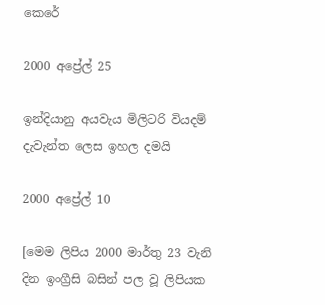කෙරේ

2000 අප්‍රේල් 25

ඉන්දියානු අයවැය මිලිටරි වියදම් දැවැන්ත ලෙස ඉහල දමයි

2000 අප්‍රේල් 10

[මෙම ලිපිය 2000 මාර්තු 23 වැනි දින ඉංග්‍රීසි බසින් පල වූ ලිපියක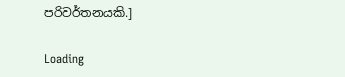පරිවර්තනයකි.]

Loading